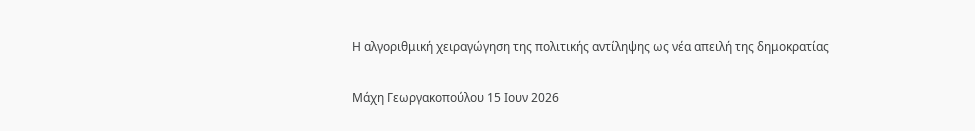Η αλγοριθμική χειραγώγηση της πολιτικής αντίληψης ως νέα απειλή της δημοκρατίας

Μάχη Γεωργακοπούλου 15 Ιουν 2026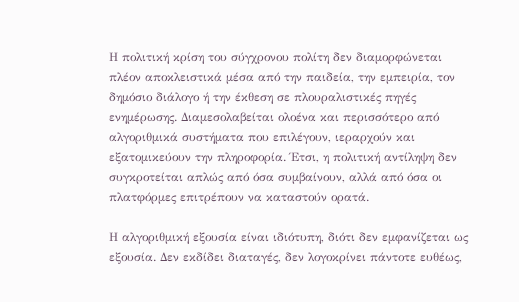Η πολιτική κρίση του σύγχρονου πολίτη δεν διαμορφώνεται πλέον αποκλειστικά μέσα από την παιδεία, την εμπειρία, τον δημόσιο διάλογο ή την έκθεση σε πλουραλιστικές πηγές ενημέρωσης. Διαμεσολαβείται ολοένα και περισσότερο από αλγοριθμικά συστήματα που επιλέγουν, ιεραρχούν και εξατομικεύουν την πληροφορία. Έτσι, η πολιτική αντίληψη δεν συγκροτείται απλώς από όσα συμβαίνουν, αλλά από όσα οι πλατφόρμες επιτρέπουν να καταστούν ορατά.

Η αλγοριθμική εξουσία είναι ιδιότυπη, διότι δεν εμφανίζεται ως εξουσία. Δεν εκδίδει διαταγές, δεν λογοκρίνει πάντοτε ευθέως,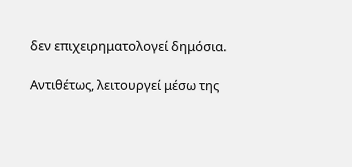δεν επιχειρηματολογεί δημόσια.

Αντιθέτως, λειτουργεί μέσω της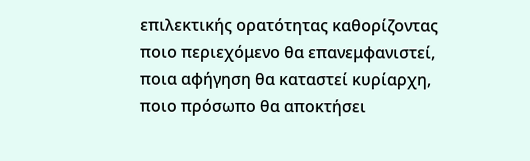επιλεκτικής ορατότητας καθορίζοντας ποιο περιεχόμενο θα επανεμφανιστεί, ποια αφήγηση θα καταστεί κυρίαρχη, ποιο πρόσωπο θα αποκτήσει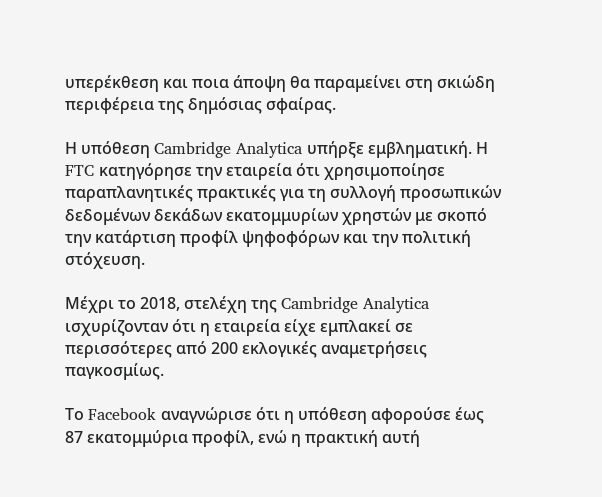υπερέκθεση και ποια άποψη θα παραμείνει στη σκιώδη περιφέρεια της δημόσιας σφαίρας.

Η υπόθεση Cambridge Analytica υπήρξε εμβληματική. Η FTC κατηγόρησε την εταιρεία ότι χρησιμοποίησε παραπλανητικές πρακτικές για τη συλλογή προσωπικών δεδομένων δεκάδων εκατομμυρίων χρηστών με σκοπό την κατάρτιση προφίλ ψηφοφόρων και την πολιτική στόχευση.

Μέχρι το 2018, στελέχη της Cambridge Analytica ισχυρίζονταν ότι η εταιρεία είχε εμπλακεί σε περισσότερες από 200 εκλογικές αναμετρήσεις παγκοσμίως.

Το Facebook αναγνώρισε ότι η υπόθεση αφορούσε έως 87 εκατομμύρια προφίλ, ενώ η πρακτική αυτή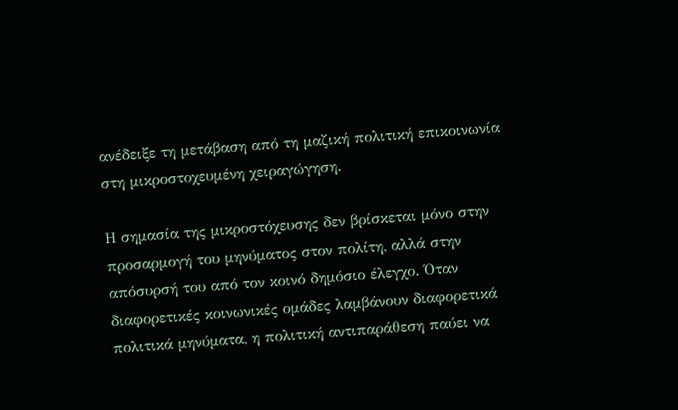ανέδειξε τη μετάβαση από τη μαζική πολιτική επικοινωνία στη μικροστοχευμένη χειραγώγηση.

Η σημασία της μικροστόχευσης δεν βρίσκεται μόνο στην προσαρμογή του μηνύματος στον πολίτη, αλλά στην απόσυρσή του από τον κοινό δημόσιο έλεγχο. Όταν διαφορετικές κοινωνικές ομάδες λαμβάνουν διαφορετικά πολιτικά μηνύματα, η πολιτική αντιπαράθεση παύει να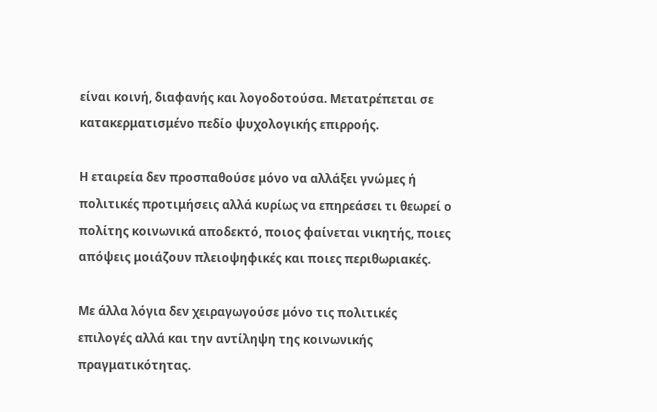είναι κοινή, διαφανής και λογοδοτούσα. Μετατρέπεται σε κατακερματισμένο πεδίο ψυχολογικής επιρροής.

Η εταιρεία δεν προσπαθούσε μόνο να αλλάξει γνώμες ή πολιτικές προτιμήσεις αλλά κυρίως να επηρεάσει τι θεωρεί ο πολίτης κοινωνικά αποδεκτό, ποιος φαίνεται νικητής, ποιες απόψεις μοιάζουν πλειοψηφικές και ποιες περιθωριακές.

Με άλλα λόγια δεν χειραγωγούσε μόνο τις πολιτικές επιλογές αλλά και την αντίληψη της κοινωνικής πραγματικότητας.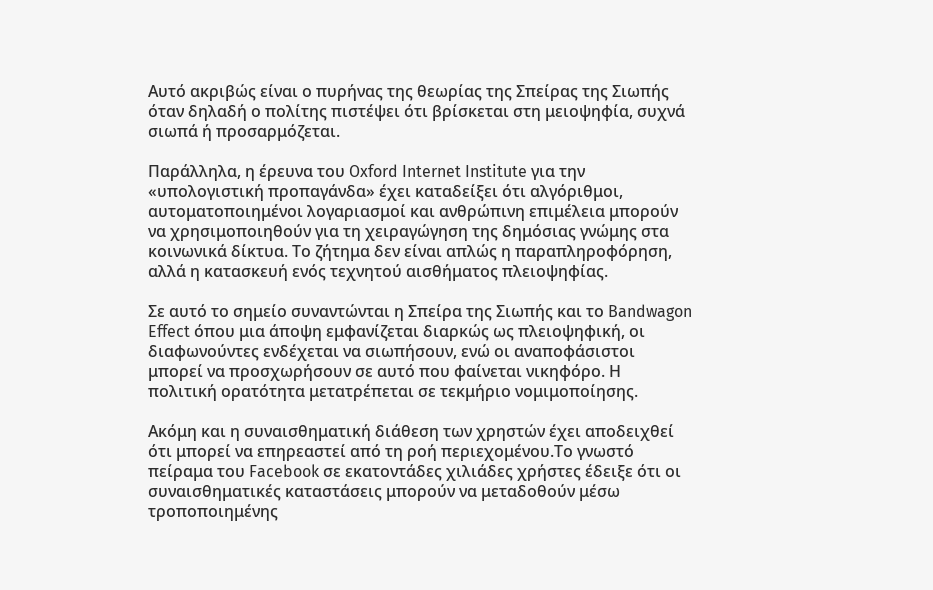Αυτό ακριβώς είναι ο πυρήνας της θεωρίας της Σπείρας της Σιωπής όταν δηλαδή ο πολίτης πιστέψει ότι βρίσκεται στη μειοψηφία, συχνά σιωπά ή προσαρμόζεται.

Παράλληλα, η έρευνα του Oxford Internet Institute για την «υπολογιστική προπαγάνδα» έχει καταδείξει ότι αλγόριθμοι, αυτοματοποιημένοι λογαριασμοί και ανθρώπινη επιμέλεια μπορούν να χρησιμοποιηθούν για τη χειραγώγηση της δημόσιας γνώμης στα κοινωνικά δίκτυα. Το ζήτημα δεν είναι απλώς η παραπληροφόρηση, αλλά η κατασκευή ενός τεχνητού αισθήματος πλειοψηφίας.

Σε αυτό το σημείο συναντώνται η Σπείρα της Σιωπής και το Bandwagon Effect όπου μια άποψη εμφανίζεται διαρκώς ως πλειοψηφική, οι διαφωνούντες ενδέχεται να σιωπήσουν, ενώ οι αναποφάσιστοι μπορεί να προσχωρήσουν σε αυτό που φαίνεται νικηφόρο. Η πολιτική ορατότητα μετατρέπεται σε τεκμήριο νομιμοποίησης.

Ακόμη και η συναισθηματική διάθεση των χρηστών έχει αποδειχθεί ότι μπορεί να επηρεαστεί από τη ροή περιεχομένου.Το γνωστό πείραμα του Facebook σε εκατοντάδες χιλιάδες χρήστες έδειξε ότι οι συναισθηματικές καταστάσεις μπορούν να μεταδοθούν μέσω τροποποιημένης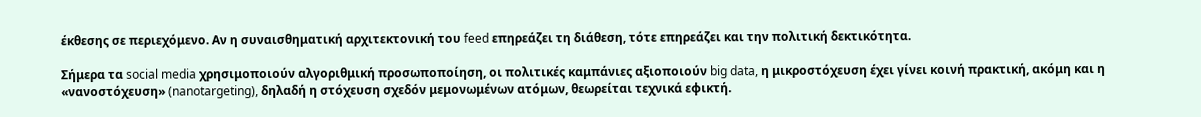έκθεσης σε περιεχόμενο. Αν η συναισθηματική αρχιτεκτονική του feed επηρεάζει τη διάθεση, τότε επηρεάζει και την πολιτική δεκτικότητα.

Σήμερα τα social media χρησιμοποιούν αλγοριθμική προσωποποίηση, οι πολιτικές καμπάνιες αξιοποιούν big data, η μικροστόχευση έχει γίνει κοινή πρακτική, ακόμη και η «νανοστόχευση» (nanotargeting), δηλαδή η στόχευση σχεδόν μεμονωμένων ατόμων, θεωρείται τεχνικά εφικτή.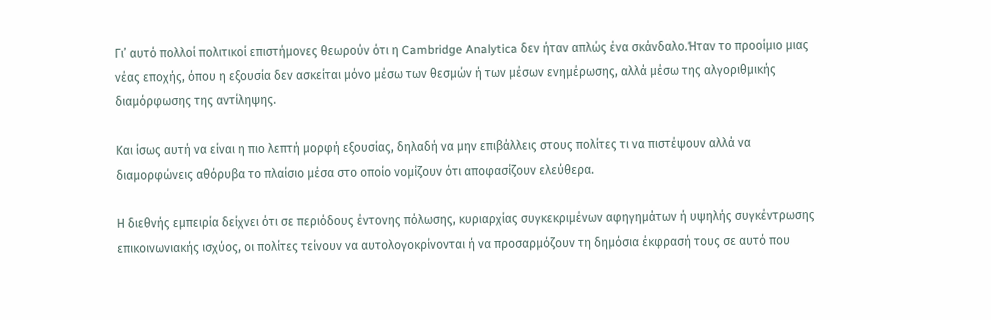Γι’ αυτό πολλοί πολιτικοί επιστήμονες θεωρούν ότι η Cambridge Analytica δεν ήταν απλώς ένα σκάνδαλο.Ήταν το προοίμιο μιας νέας εποχής, όπου η εξουσία δεν ασκείται μόνο μέσω των θεσμών ή των μέσων ενημέρωσης, αλλά μέσω της αλγοριθμικής διαμόρφωσης της αντίληψης.

Και ίσως αυτή να είναι η πιο λεπτή μορφή εξουσίας, δηλαδή να μην επιβάλλεις στους πολίτες τι να πιστέψουν αλλά να διαμορφώνεις αθόρυβα το πλαίσιο μέσα στο οποίο νομίζουν ότι αποφασίζουν ελεύθερα.

Η διεθνής εμπειρία δείχνει ότι σε περιόδους έντονης πόλωσης, κυριαρχίας συγκεκριμένων αφηγημάτων ή υψηλής συγκέντρωσης επικοινωνιακής ισχύος, οι πολίτες τείνουν να αυτολογοκρίνονται ή να προσαρμόζουν τη δημόσια έκφρασή τους σε αυτό που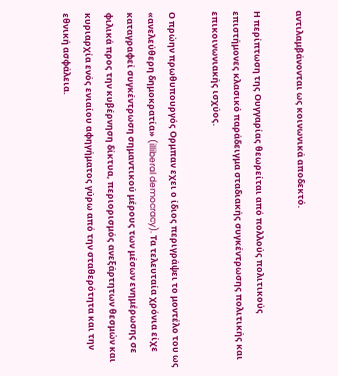αντιλαμβάνονται ως κοινωνικά αποδεκτό.

Η περίπτωση της Ουγγαρίας θεωρείται από πολλούς πολιτικούς επιστήμονες κλασικό παράδειγμα σταδιακής συγκέντρωσης πολιτικής και επικοινωνιακής ισχύος.

Ο πρώην πρωθυπουργός Ορμπαν εχει ο ίδιος περιγράψει το μοντέλο του ως «ανελεύθερη δημοκρατία» (illiberal democracy). Τα τελευταία χρόνια είχε καταγραφεί συγκέντρωση σημαντικού μέρους των μέσων ενημέρωσης σε φιλικά προς την κυβέρνηση δίκτυα, περιορισμός ανεξάρτητων θεσμών και κυριαρχία ενός ενιαίου αφηγήματος γύρω από την σταθερότητα και την εθνική ασφάλεια.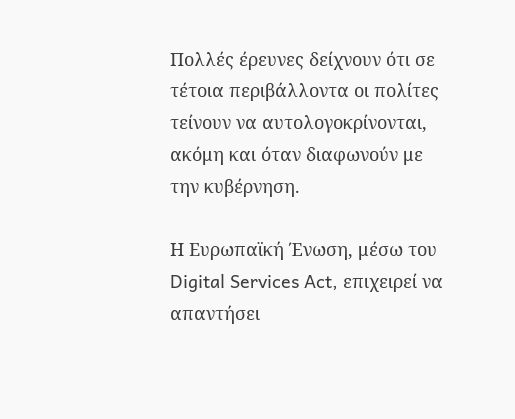Πολλές έρευνες δείχνουν ότι σε τέτοια περιβάλλοντα οι πολίτες τείνουν να αυτολογοκρίνονται, ακόμη και όταν διαφωνούν με την κυβέρνηση.

Η Ευρωπαϊκή Ένωση, μέσω του Digital Services Act, επιχειρεί να απαντήσει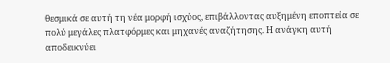θεσμικά σε αυτή τη νέα μορφή ισχύος, επιβάλλοντας αυξημένη εποπτεία σε πολύ μεγάλες πλατφόρμες και μηχανές αναζήτησης. Η ανάγκη αυτή αποδεικνύει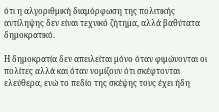ότι η αλγοριθμική διαμόρφωση της πολιτικής αντίληψης δεν είναι τεχνικό ζήτημα, αλλά βαθύτατα δημοκρατικό.

Η δημοκρατία δεν απειλείται μόνο όταν φιμώνονται οι πολίτες αλλά και όταν νομίζουν ότι σκέφτονται ελεύθερα, ενώ το πεδίο της σκέψης τους έχει ήδη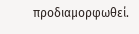προδιαμορφωθεί.